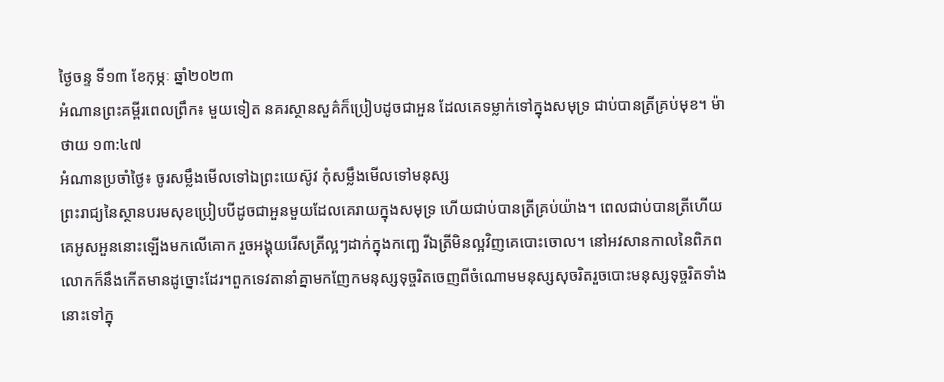ថ្ងៃចន្ទ ទី១៣ ខែកុម្ភៈ ឆ្នាំ២០២៣
អំណានព្រះគម្ពីរពេលព្រឹក៖ មួយទៀត នគរស្ថានសួគ៌ក៏ប្រៀបដូចជាអួន ដែលគេទម្លាក់ទៅក្នុងសមុទ្រ ជាប់បានត្រីគ្រប់មុខ។ ម៉ាថាយ ១៣:៤៧
អំណានប្រចាំថ្ងៃ៖ ចូរសម្លឹងមើលទៅឯព្រះយេស៊ូវ កុំសម្លឹងមើលទៅមនុស្ស
ព្រះរាជ្យនៃស្ថានបរមសុខប្រៀបបីដូចជាអួនមួយដែលគេរាយក្នុងសមុទ្រ ហើយជាប់បានត្រីគ្រប់យ៉ាង។ ពេលជាប់បានត្រីហើយគេអូសអួននោះឡើងមកលើគោក រួចអង្គុយរើសត្រីល្អៗដាក់ក្នុងកញ្ឆេ រីឯត្រីមិនល្អវិញគេបោះចោល។ នៅអវសានកាលនៃពិភពលោកក៏នឹងកើតមានដូច្នោះដែរ។ពួកទេវតានាំគ្នាមកញែកមនុស្សទុច្ចរិតចេញពីចំណោមមនុស្សសុចរិតរួចបោះមនុស្សទុច្ចរិតទាំងនោះទៅក្នុ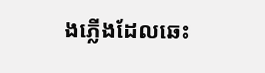ងភ្លើងដែលឆេះ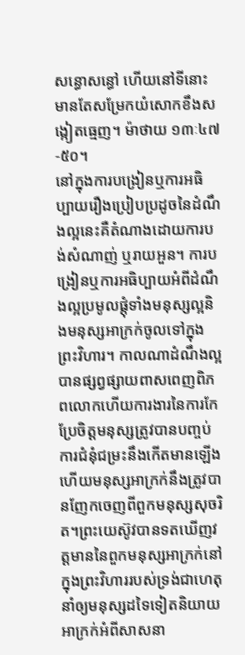សន្ធោសន្ធៅ ហើយនៅទីនោះមានតែសម្រែកយំសោកខឹងសង្កៀតធ្មេញ។ ម៉ាថាយ ១៣ៈ៤៧-៥០។
នៅក្នុងការបង្រៀនឬការអធិប្បាយរឿងប្រៀបប្រដូចនៃដំណឹងល្អនេះគឺតំណាងដោយការបង់សំណាញ់ ឬរាយអួន។ ការបង្រៀនឬការអធិប្បាយអំពីដំណឹងល្អប្រមូលផ្តុំទាំងមនុស្សល្អនិងមនុស្សអាក្រក់ចូលទៅក្នុងព្រះវិហារ។ កាលណាដំណឹងល្អបានផ្សព្វផ្សាយពាសពេញពិភពលោកហើយការងារនៃការកែប្រែចិត្តមនុស្សត្រូវបានបញ្ចប់ការជំនុំជម្រះនឹងកើតមានឡើង ហើយមនុស្សអាក្រក់នឹងត្រូវបានញែកចេញពីពួកមនុស្សសុចរិត។ព្រះយេស៊ូវបានទតឃើញវត្តមាននៃពួកមនុស្សអាក្រក់នៅក្នុងព្រះវិហាររបស់ទ្រង់ជាហេតុនាំឲ្យមនុស្សដទៃទៀតនិយាយអាក្រក់អំពីសាសនា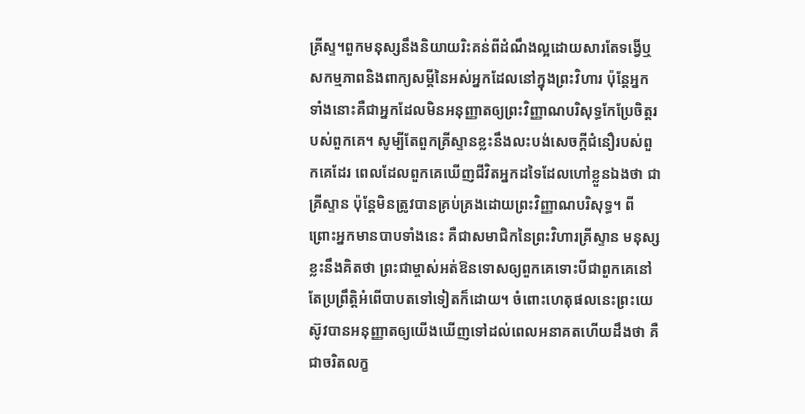គ្រីស្ទ។ពួកមនុស្សនឹងនិយាយរិះគន់ពីដំណឹងល្អដោយសារតែទង្វើឬសកម្មភាពនិងពាក្យសម្តីនៃអស់អ្នកដែលនៅក្នុងព្រះវិហារ ប៉ុន្តែអ្នកទាំងនោះគឺជាអ្នកដែលមិនអនុញ្ញាតឲ្យព្រះវិញ្ញាណបរិសុទ្ធកែប្រែចិត្តរបស់ពួកគេ។ សូម្បីតែពួកគ្រីស្ទានខ្លះនឹងលះបង់សេចក្តីជំនឿរបស់ពួកគេដែរ ពេលដែលពួកគេឃើញជីវិតអ្នកដទៃដែលហៅខ្លួនឯងថា ជាគ្រីស្ទាន ប៉ុន្តែមិនត្រូវបានគ្រប់គ្រងដោយព្រះវិញ្ញាណបរិសុទ្ធ។ ពីព្រោះអ្នកមានបាបទាំងនេះ គឺជាសមាជិកនៃព្រះវិហារគ្រីស្ទាន មនុស្សខ្លះនឹងគិតថា ព្រះជាម្ចាស់អត់ឱនទោសឲ្យពួកគេទោះបីជាពួកគេនៅតែប្រព្រឹត្តិអំពើបាបតទៅទៀតក៏ដោយ។ ចំពោះហេតុផលនេះព្រះយេស៊ូវបានអនុញ្ញាតឲ្យយើងឃើញទៅដល់ពេលអនាគតហើយដឹងថា គឺជាចរិតលក្ខ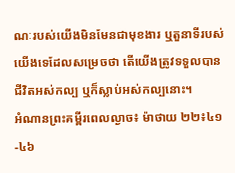ណៈរបស់យើងមិនមែនជាមុខងារ ឬតួនាទីរបស់យើងទេដែលសម្រេចថា តើយើងត្រូវទទួលបានជីវិតអស់កល្ប ឬក៏ស្លាប់អស់កល្បនោះ។
អំណានព្រះគម្ពីរពេលល្ងាច៖ ម៉ាថាយ ២២៖៤១-៤៦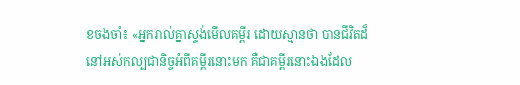ខចងចាំ៖ «អ្នករាល់គ្នាស្ទង់មើលគម្ពីរ ដោយស្មានថា បានជីវិតដ៏នៅអស់កល្បជានិច្ចអំពីគម្ពីរនោះមក គឺជាគម្ពីរនោះឯងដែល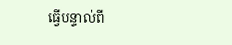ធ្វើបន្ទាល់ពី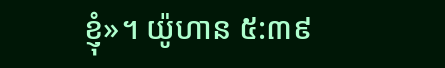ខ្ញុំ»។ យ៉ូហាន ៥:៣៩